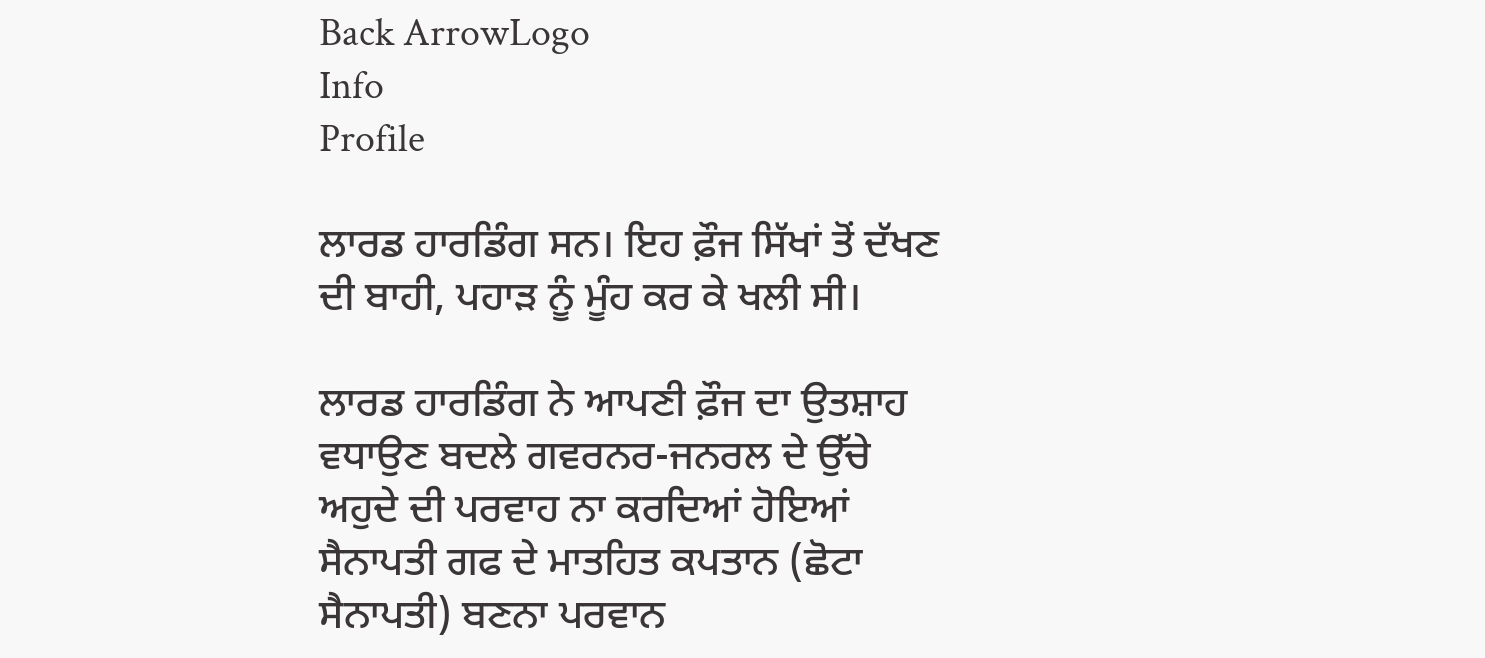Back ArrowLogo
Info
Profile

ਲਾਰਡ ਹਾਰਡਿੰਗ ਸਨ। ਇਹ ਫ਼ੌਜ ਸਿੱਖਾਂ ਤੋਂ ਦੱਖਣ ਦੀ ਬਾਹੀ, ਪਹਾੜ ਨੂੰ ਮੂੰਹ ਕਰ ਕੇ ਖਲੀ ਸੀ।

ਲਾਰਡ ਹਾਰਡਿੰਗ ਨੇ ਆਪਣੀ ਫ਼ੌਜ ਦਾ ਉਤਸ਼ਾਹ ਵਧਾਉਣ ਬਦਲੇ ਗਵਰਨਰ-ਜਨਰਲ ਦੇ ਉੱਚੇ ਅਹੁਦੇ ਦੀ ਪਰਵਾਹ ਨਾ ਕਰਦਿਆਂ ਹੋਇਆਂ ਸੈਨਾਪਤੀ ਗਫ ਦੇ ਮਾਤਹਿਤ ਕਪਤਾਨ (ਛੋਟਾ ਸੈਨਾਪਤੀ) ਬਣਨਾ ਪਰਵਾਨ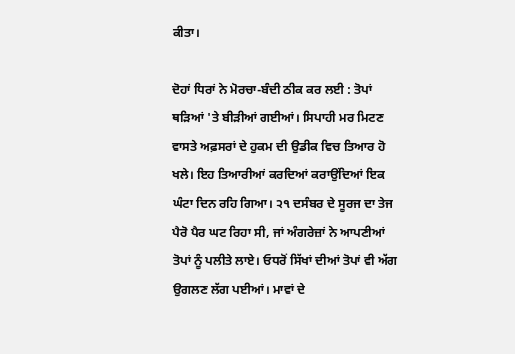ਕੀਤਾ।

ਦੋਹਾਂ ਧਿਰਾਂ ਨੇ ਮੋਰਚਾ-ਬੰਦੀ ਠੀਕ ਕਰ ਲਈ : ਤੋਪਾਂ ਥੜਿਆਂ 'ਤੇ ਬੀੜੀਆਂ ਗਈਆਂ। ਸਿਪਾਹੀ ਮਰ ਮਿਟਣ ਵਾਸਤੇ ਅਫ਼ਸਰਾਂ ਦੇ ਹੁਕਮ ਦੀ ਉਡੀਕ ਵਿਚ ਤਿਆਰ ਹੋ ਖਲੇ। ਇਹ ਤਿਆਰੀਆਂ ਕਰਦਿਆਂ ਕਰਾਉਂਦਿਆਂ ਇਕ ਘੰਟਾ ਦਿਨ ਰਹਿ ਗਿਆ। ੨੧ ਦਸੰਬਰ ਦੇ ਸੂਰਜ ਦਾ ਤੇਜ ਪੈਰੋ ਪੈਰ ਘਟ ਰਿਹਾ ਸੀ, ਜਾਂ ਅੰਗਰੇਜ਼ਾਂ ਨੇ ਆਪਣੀਆਂ ਤੋਪਾਂ ਨੂੰ ਪਲੀਤੇ ਲਾਏ। ਓਧਰੋਂ ਸਿੱਖਾਂ ਦੀਆਂ ਤੋਪਾਂ ਵੀ ਅੱਗ ਉਗਲਣ ਲੱਗ ਪਈਆਂ। ਮਾਵਾਂ ਦੇ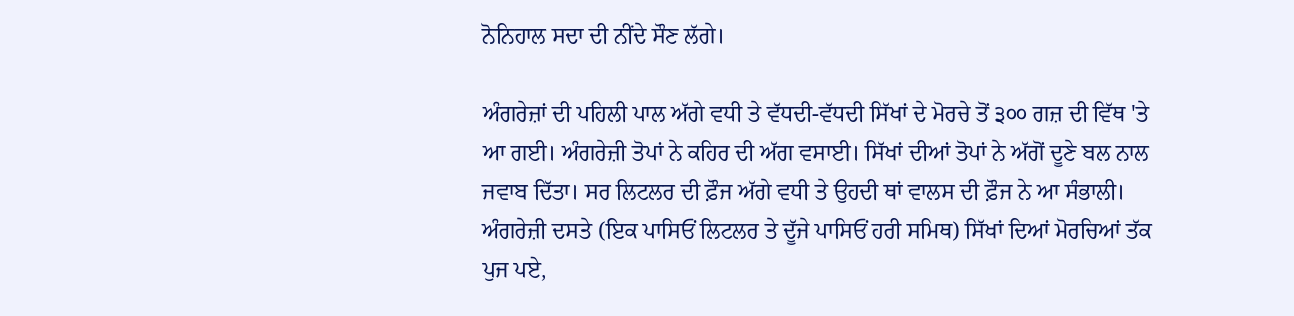ਨੋਨਿਹਾਲ ਸਦਾ ਦੀ ਨੀਂਦੇ ਸੌਣ ਲੱਗੇ।

ਅੰਗਰੇਜ਼ਾਂ ਦੀ ਪਹਿਲੀ ਪਾਲ ਅੱਗੇ ਵਧੀ ਤੇ ਵੱਧਦੀ-ਵੱਧਦੀ ਸਿੱਖਾਂ ਦੇ ਮੋਰਚੇ ਤੋਂ ੩੦੦ ਗਜ਼ ਦੀ ਵਿੱਥ 'ਤੇ ਆ ਗਈ। ਅੰਗਰੇਜ਼ੀ ਤੋਪਾਂ ਨੇ ਕਹਿਰ ਦੀ ਅੱਗ ਵਸਾਈ। ਸਿੱਖਾਂ ਦੀਆਂ ਤੋਪਾਂ ਨੇ ਅੱਗੋਂ ਦੂਣੇ ਬਲ ਨਾਲ ਜਵਾਬ ਦਿੱਤਾ। ਸਰ ਲਿਟਲਰ ਦੀ ਫ਼ੌਜ ਅੱਗੇ ਵਧੀ ਤੇ ਉਹਦੀ ਥਾਂ ਵਾਲਸ ਦੀ ਫ਼ੌਜ ਨੇ ਆ ਸੰਭਾਲੀ। ਅੰਗਰੇਜ਼ੀ ਦਸਤੇ (ਇਕ ਪਾਸਿਓਂ ਲਿਟਲਰ ਤੇ ਦੂੱਜੇ ਪਾਸਿਓਂ ਹਰੀ ਸਮਿਥ) ਸਿੱਖਾਂ ਦਿਆਂ ਮੋਰਚਿਆਂ ਤੱਕ ਪੁਜ ਪਏ,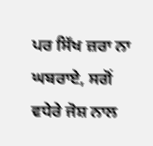ਪਰ ਸਿੱਖ ਜ਼ਰਾ ਨਾ ਘਬਰਾਏ, ਸਗੋਂ ਵਧੇਰੇ ਜੋਸ਼ ਨਾਲ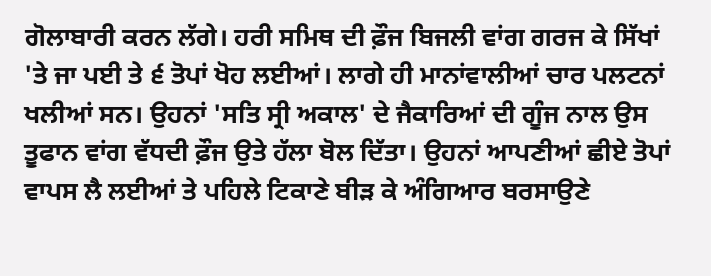ਗੋਲਾਬਾਰੀ ਕਰਨ ਲੱਗੇ। ਹਰੀ ਸਮਿਥ ਦੀ ਫ਼ੌਜ ਬਿਜਲੀ ਵਾਂਗ ਗਰਜ ਕੇ ਸਿੱਖਾਂ 'ਤੇ ਜਾ ਪਈ ਤੇ ੬ ਤੋਪਾਂ ਖੋਹ ਲਈਆਂ। ਲਾਗੇ ਹੀ ਮਾਨਾਂਵਾਲੀਆਂ ਚਾਰ ਪਲਟਨਾਂ ਖਲੀਆਂ ਸਨ। ਉਹਨਾਂ 'ਸਤਿ ਸ੍ਰੀ ਅਕਾਲ' ਦੇ ਜੈਕਾਰਿਆਂ ਦੀ ਗੂੰਜ ਨਾਲ ਉਸ ਤੂਫਾਨ ਵਾਂਗ ਵੱਧਦੀ ਫ਼ੌਜ ਉਤੇ ਹੱਲਾ ਬੋਲ ਦਿੱਤਾ। ਉਹਨਾਂ ਆਪਣੀਆਂ ਛੀਏ ਤੋਪਾਂ ਵਾਪਸ ਲੈ ਲਈਆਂ ਤੇ ਪਹਿਲੇ ਟਿਕਾਣੇ ਬੀੜ ਕੇ ਅੰਗਿਆਰ ਬਰਸਾਉਣੇ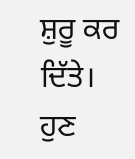ਸ਼ੁਰੂ ਕਰ ਦਿੱਤੇ। ਹੁਣ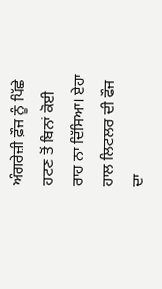ਅੰਗਰੇਜ਼ੀ ਫ਼ੌਜ ਨੂੰ ਪਿੱਛੇ ਹਟਣ ਤੋਂ ਬਿਨਾਂ ਕੋਈ ਰਾਹ ਨਾ ਦਿੱਸਿਆ। ਏਹਾ ਹਾਲ ਲਿਟਲਰ ਦੀ ਫੌਜ ਦਾ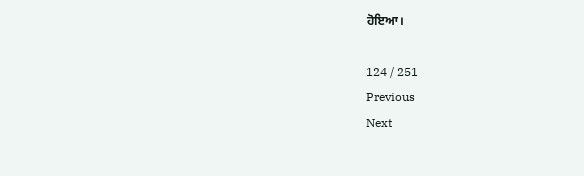ਹੋਇਆ।

124 / 251
Previous
Next